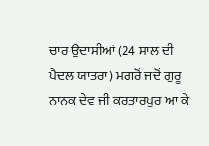ਚਾਰ ਉਦਾਸੀਆਂ (24 ਸਾਲ ਦੀ ਪੈਦਲ ਯਾਤਰਾ) ਮਗਰੋਂ ਜਦੋਂ ਗੁਰੂ ਨਾਨਕ ਦੇਵ ਜੀ ਕਰਤਾਰਪੁਰ ਆ ਕੇ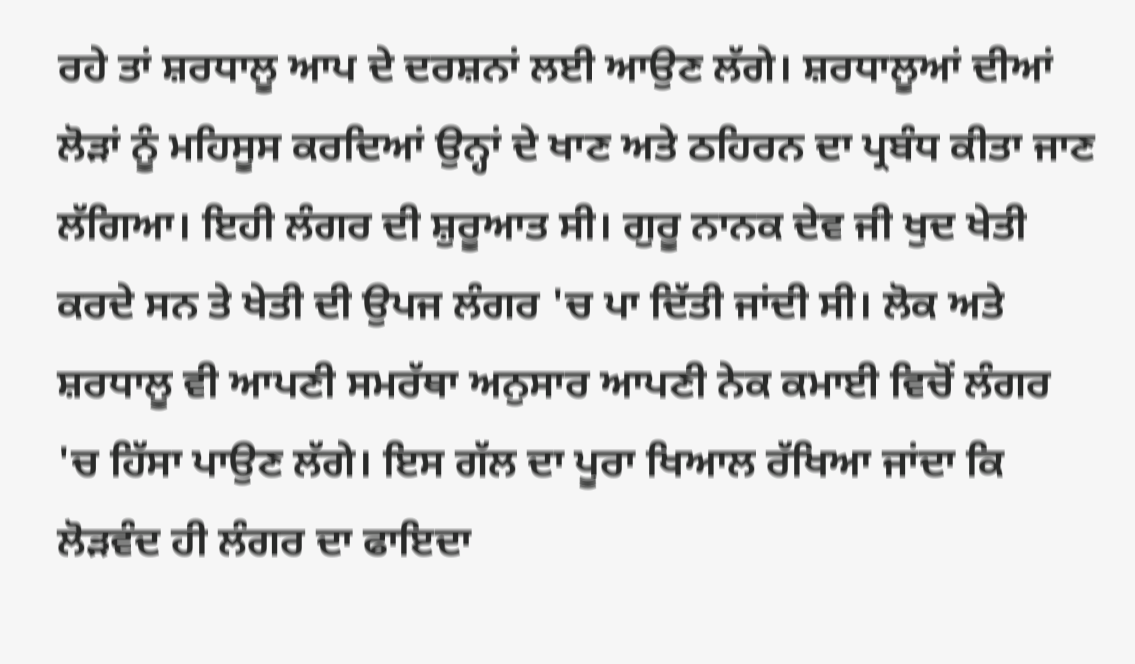ਰਹੇ ਤਾਂ ਸ਼ਰਧਾਲੂ ਆਪ ਦੇ ਦਰਸ਼ਨਾਂ ਲਈ ਆਉਣ ਲੱਗੇ। ਸ਼ਰਧਾਲੂਆਂ ਦੀਆਂ ਲੋੜਾਂ ਨੂੰ ਮਹਿਸੂਸ ਕਰਦਿਆਂ ਉਨ੍ਹਾਂ ਦੇ ਖਾਣ ਅਤੇ ਠਹਿਰਨ ਦਾ ਪ੍ਰਬੰਧ ਕੀਤਾ ਜਾਣ ਲੱਗਿਆ। ਇਹੀ ਲੰਗਰ ਦੀ ਸ਼ੁਰੂਆਤ ਸੀ। ਗੁਰੂ ਨਾਨਕ ਦੇਵ ਜੀ ਖੁਦ ਖੇਤੀ ਕਰਦੇ ਸਨ ਤੇ ਖੇਤੀ ਦੀ ਉਪਜ ਲੰਗਰ 'ਚ ਪਾ ਦਿੱਤੀ ਜਾਂਦੀ ਸੀ। ਲੋਕ ਅਤੇ ਸ਼ਰਧਾਲੂ ਵੀ ਆਪਣੀ ਸਮਰੱਥਾ ਅਨੁਸਾਰ ਆਪਣੀ ਨੇਕ ਕਮਾਈ ਵਿਚੋਂ ਲੰਗਰ 'ਚ ਹਿੱਸਾ ਪਾਉਣ ਲੱਗੇ। ਇਸ ਗੱਲ ਦਾ ਪੂਰਾ ਖਿਆਲ ਰੱਖਿਆ ਜਾਂਦਾ ਕਿ ਲੋੜਵੰਦ ਹੀ ਲੰਗਰ ਦਾ ਫਾਇਦਾ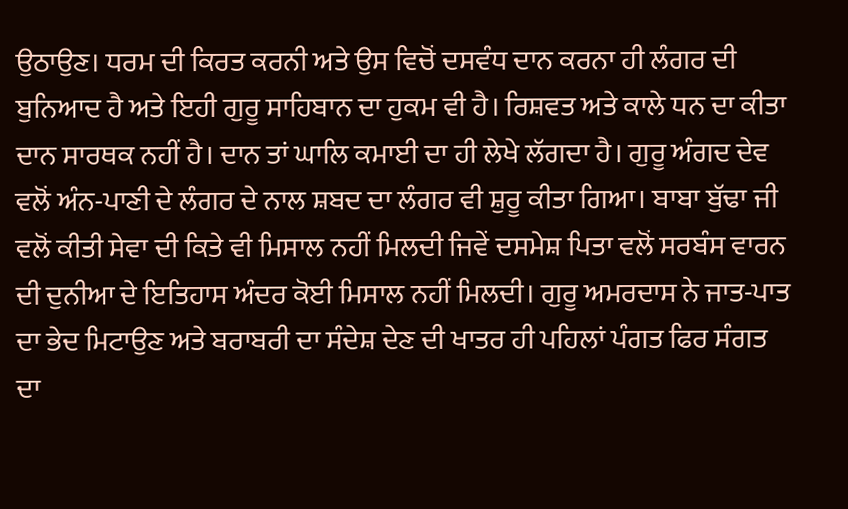ਉਠਾਉਣ। ਧਰਮ ਦੀ ਕਿਰਤ ਕਰਨੀ ਅਤੇ ਉਸ ਵਿਚੋਂ ਦਸਵੰਧ ਦਾਨ ਕਰਨਾ ਹੀ ਲੰਗਰ ਦੀ ਬੁਨਿਆਦ ਹੈ ਅਤੇ ਇਹੀ ਗੁਰੂ ਸਾਹਿਬਾਨ ਦਾ ਹੁਕਮ ਵੀ ਹੈ। ਰਿਸ਼ਵਤ ਅਤੇ ਕਾਲੇ ਧਨ ਦਾ ਕੀਤਾ ਦਾਨ ਸਾਰਥਕ ਨਹੀਂ ਹੈ। ਦਾਨ ਤਾਂ ਘਾਲਿ ਕਮਾਈ ਦਾ ਹੀ ਲੇਖੇ ਲੱਗਦਾ ਹੈ। ਗੁਰੂ ਅੰਗਦ ਦੇਵ ਵਲੋਂ ਅੰਨ-ਪਾਣੀ ਦੇ ਲੰਗਰ ਦੇ ਨਾਲ ਸ਼ਬਦ ਦਾ ਲੰਗਰ ਵੀ ਸ਼ੁਰੂ ਕੀਤਾ ਗਿਆ। ਬਾਬਾ ਬੁੱਢਾ ਜੀ ਵਲੋਂ ਕੀਤੀ ਸੇਵਾ ਦੀ ਕਿਤੇ ਵੀ ਮਿਸਾਲ ਨਹੀਂ ਮਿਲਦੀ ਜਿਵੇਂ ਦਸਮੇਸ਼ ਪਿਤਾ ਵਲੋਂ ਸਰਬੰਸ ਵਾਰਨ ਦੀ ਦੁਨੀਆ ਦੇ ਇਤਿਹਾਸ ਅੰਦਰ ਕੋਈ ਮਿਸਾਲ ਨਹੀਂ ਮਿਲਦੀ। ਗੁਰੂ ਅਮਰਦਾਸ ਨੇ ਜਾਤ-ਪਾਤ ਦਾ ਭੇਦ ਮਿਟਾਉਣ ਅਤੇ ਬਰਾਬਰੀ ਦਾ ਸੰਦੇਸ਼ ਦੇਣ ਦੀ ਖਾਤਰ ਹੀ ਪਹਿਲਾਂ ਪੰਗਤ ਫਿਰ ਸੰਗਤ ਦਾ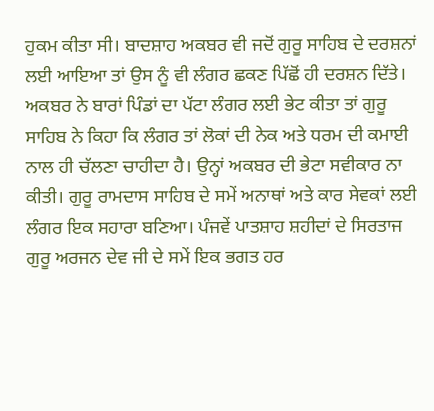ਹੁਕਮ ਕੀਤਾ ਸੀ। ਬਾਦਸ਼ਾਹ ਅਕਬਰ ਵੀ ਜਦੋਂ ਗੁਰੂ ਸਾਹਿਬ ਦੇ ਦਰਸ਼ਨਾਂ ਲਈ ਆਇਆ ਤਾਂ ਉਸ ਨੂੰ ਵੀ ਲੰਗਰ ਛਕਣ ਪਿੱਛੋਂ ਹੀ ਦਰਸ਼ਨ ਦਿੱਤੇ। ਅਕਬਰ ਨੇ ਬਾਰਾਂ ਪਿੰਡਾਂ ਦਾ ਪੱਟਾ ਲੰਗਰ ਲਈ ਭੇਟ ਕੀਤਾ ਤਾਂ ਗੁਰੂ ਸਾਹਿਬ ਨੇ ਕਿਹਾ ਕਿ ਲੰਗਰ ਤਾਂ ਲੋਕਾਂ ਦੀ ਨੇਕ ਅਤੇ ਧਰਮ ਦੀ ਕਮਾਈ ਨਾਲ ਹੀ ਚੱਲਣਾ ਚਾਹੀਦਾ ਹੈ। ਉਨ੍ਹਾਂ ਅਕਬਰ ਦੀ ਭੇਟਾ ਸਵੀਕਾਰ ਨਾ ਕੀਤੀ। ਗੁਰੂ ਰਾਮਦਾਸ ਸਾਹਿਬ ਦੇ ਸਮੇਂ ਅਨਾਥਾਂ ਅਤੇ ਕਾਰ ਸੇਵਕਾਂ ਲਈ ਲੰਗਰ ਇਕ ਸਹਾਰਾ ਬਣਿਆ। ਪੰਜਵੇਂ ਪਾਤਸ਼ਾਹ ਸ਼ਹੀਦਾਂ ਦੇ ਸਿਰਤਾਜ ਗੁਰੂ ਅਰਜਨ ਦੇਵ ਜੀ ਦੇ ਸਮੇਂ ਇਕ ਭਗਤ ਹਰ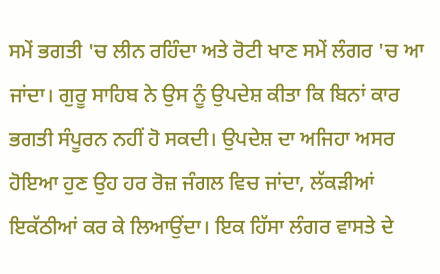ਸਮੇਂ ਭਗਤੀ 'ਚ ਲੀਨ ਰਹਿੰਦਾ ਅਤੇ ਰੋਟੀ ਖਾਣ ਸਮੇਂ ਲੰਗਰ 'ਚ ਆ ਜਾਂਦਾ। ਗੁਰੂ ਸਾਹਿਬ ਨੇ ਉਸ ਨੂੰ ਉਪਦੇਸ਼ ਕੀਤਾ ਕਿ ਬਿਨਾਂ ਕਾਰ ਭਗਤੀ ਸੰਪੂਰਨ ਨਹੀਂ ਹੋ ਸਕਦੀ। ਉਪਦੇਸ਼ ਦਾ ਅਜਿਹਾ ਅਸਰ ਹੋਇਆ ਹੁਣ ਉਹ ਹਰ ਰੋਜ਼ ਜੰਗਲ ਵਿਚ ਜਾਂਦਾ, ਲੱਕੜੀਆਂ ਇਕੱਠੀਆਂ ਕਰ ਕੇ ਲਿਆਉਂਦਾ। ਇਕ ਹਿੱਸਾ ਲੰਗਰ ਵਾਸਤੇ ਦੇ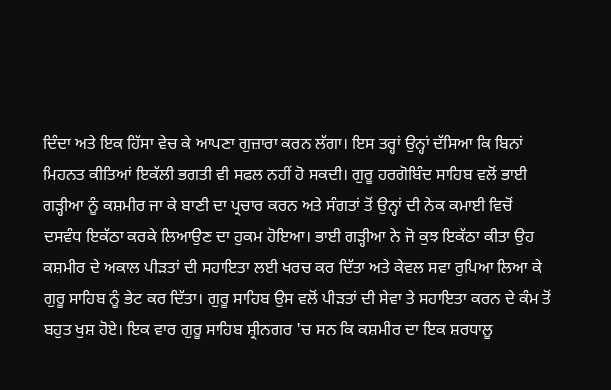ਦਿੰਦਾ ਅਤੇ ਇਕ ਹਿੱਸਾ ਵੇਚ ਕੇ ਆਪਣਾ ਗੁਜ਼ਾਰਾ ਕਰਨ ਲੱਗਾ। ਇਸ ਤਰ੍ਹਾਂ ਉਨ੍ਹਾਂ ਦੱਸਿਆ ਕਿ ਬਿਨਾਂ ਮਿਹਨਤ ਕੀਤਿਆਂ ਇਕੱਲੀ ਭਗਤੀ ਵੀ ਸਫਲ ਨਹੀਂ ਹੋ ਸਕਦੀ। ਗੁਰੂ ਹਰਗੋਬਿੰਦ ਸਾਹਿਬ ਵਲੋਂ ਭਾਈ ਗੜ੍ਹੀਆ ਨੂੰ ਕਸ਼ਮੀਰ ਜਾ ਕੇ ਬਾਣੀ ਦਾ ਪ੍ਰਚਾਰ ਕਰਨ ਅਤੇ ਸੰਗਤਾਂ ਤੋਂ ਉਨ੍ਹਾਂ ਦੀ ਨੇਕ ਕਮਾਈ ਵਿਚੋਂ ਦਸਵੰਧ ਇਕੱਠਾ ਕਰਕੇ ਲਿਆਉਣ ਦਾ ਹੁਕਮ ਹੋਇਆ। ਭਾਈ ਗੜ੍ਹੀਆ ਨੇ ਜੋ ਕੁਝ ਇਕੱਠਾ ਕੀਤਾ ਉਹ ਕਸ਼ਮੀਰ ਦੇ ਅਕਾਲ ਪੀੜਤਾਂ ਦੀ ਸਹਾਇਤਾ ਲਈ ਖਰਚ ਕਰ ਦਿੱਤਾ ਅਤੇ ਕੇਵਲ ਸਵਾ ਰੁਪਿਆ ਲਿਆ ਕੇ ਗੁਰੂ ਸਾਹਿਬ ਨੂੰ ਭੇਟ ਕਰ ਦਿੱਤਾ। ਗੁਰੂ ਸਾਹਿਬ ਉਸ ਵਲੋਂ ਪੀੜਤਾਂ ਦੀ ਸੇਵਾ ਤੇ ਸਹਾਇਤਾ ਕਰਨ ਦੇ ਕੰਮ ਤੋਂ ਬਹੁਤ ਖੁਸ਼ ਹੋਏ। ਇਕ ਵਾਰ ਗੁਰੂ ਸਾਹਿਬ ਸ਼੍ਰੀਨਗਰ 'ਚ ਸਨ ਕਿ ਕਸ਼ਮੀਰ ਦਾ ਇਕ ਸ਼ਰਧਾਲੂ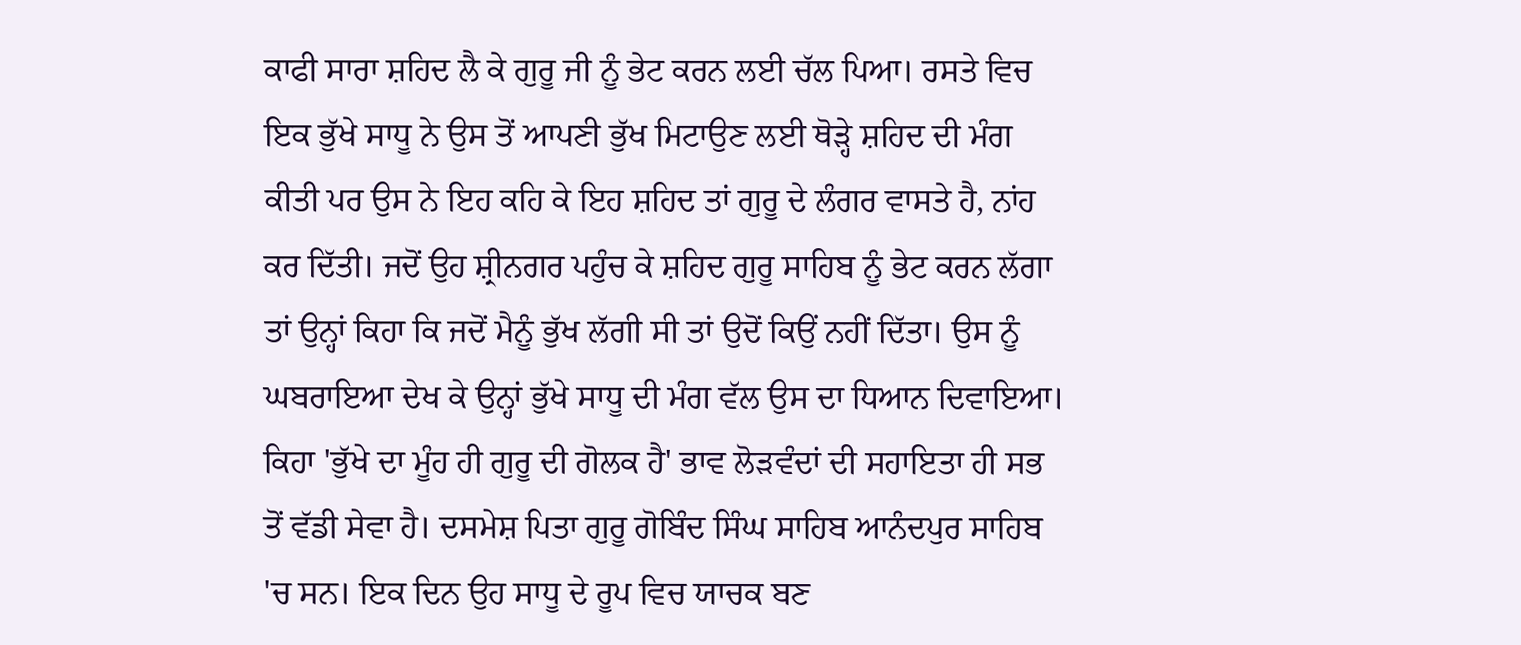ਕਾਫੀ ਸਾਰਾ ਸ਼ਹਿਦ ਲੈ ਕੇ ਗੁਰੂ ਜੀ ਨੂੰ ਭੇਟ ਕਰਨ ਲਈ ਚੱਲ ਪਿਆ। ਰਸਤੇ ਵਿਚ ਇਕ ਭੁੱਖੇ ਸਾਧੂ ਨੇ ਉਸ ਤੋਂ ਆਪਣੀ ਭੁੱਖ ਮਿਟਾਉਣ ਲਈ ਥੋੜ੍ਹੇ ਸ਼ਹਿਦ ਦੀ ਮੰਗ ਕੀਤੀ ਪਰ ਉਸ ਨੇ ਇਹ ਕਹਿ ਕੇ ਇਹ ਸ਼ਹਿਦ ਤਾਂ ਗੁਰੂ ਦੇ ਲੰਗਰ ਵਾਸਤੇ ਹੈ, ਨਾਂਹ ਕਰ ਦਿੱਤੀ। ਜਦੋਂ ਉਹ ਸ਼੍ਰੀਨਗਰ ਪਹੁੰਚ ਕੇ ਸ਼ਹਿਦ ਗੁਰੂ ਸਾਹਿਬ ਨੂੰ ਭੇਟ ਕਰਨ ਲੱਗਾ ਤਾਂ ਉਨ੍ਹਾਂ ਕਿਹਾ ਕਿ ਜਦੋਂ ਮੈਨੂੰ ਭੁੱਖ ਲੱਗੀ ਸੀ ਤਾਂ ਉਦੋਂ ਕਿਉਂ ਨਹੀਂ ਦਿੱਤਾ। ਉਸ ਨੂੰ ਘਬਰਾਇਆ ਦੇਖ ਕੇ ਉਨ੍ਹਾਂ ਭੁੱਖੇ ਸਾਧੂ ਦੀ ਮੰਗ ਵੱਲ ਉਸ ਦਾ ਧਿਆਨ ਦਿਵਾਇਆ। ਕਿਹਾ 'ਭੁੱਖੇ ਦਾ ਮੂੰਹ ਹੀ ਗੁਰੂ ਦੀ ਗੋਲਕ ਹੈ' ਭਾਵ ਲੋੜਵੰਦਾਂ ਦੀ ਸਹਾਇਤਾ ਹੀ ਸਭ ਤੋਂ ਵੱਡੀ ਸੇਵਾ ਹੈ। ਦਸਮੇਸ਼ ਪਿਤਾ ਗੁਰੂ ਗੋਬਿੰਦ ਸਿੰਘ ਸਾਹਿਬ ਆਨੰਦਪੁਰ ਸਾਹਿਬ 'ਚ ਸਨ। ਇਕ ਦਿਨ ਉਹ ਸਾਧੂ ਦੇ ਰੂਪ ਵਿਚ ਯਾਚਕ ਬਣ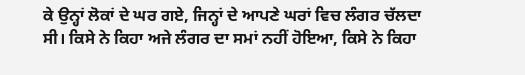ਕੇ ਉਨ੍ਹਾਂ ਲੋਕਾਂ ਦੇ ਘਰ ਗਏ, ਜਿਨ੍ਹਾਂ ਦੇ ਆਪਣੇ ਘਰਾਂ ਵਿਚ ਲੰਗਰ ਚੱਲਦਾ ਸੀ। ਕਿਸੇ ਨੇ ਕਿਹਾ ਅਜੇ ਲੰਗਰ ਦਾ ਸਮਾਂ ਨਹੀਂ ਹੋਇਆ, ਕਿਸੇ ਨੇ ਕਿਹਾ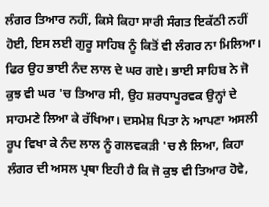ਲੰਗਰ ਤਿਆਰ ਨਹੀਂ, ਕਿਸੇ ਕਿਹਾ ਸਾਰੀ ਸੰਗਤ ਇਕੱਠੀ ਨਹੀਂ ਹੋਈ, ਇਸ ਲਈ ਗੁਰੂ ਸਾਹਿਬ ਨੂੰ ਕਿਤੋਂ ਵੀ ਲੰਗਰ ਨਾ ਮਿਲਿਆ। ਫਿਰ ਉਹ ਭਾਈ ਨੰਦ ਲਾਲ ਦੇ ਘਰ ਗਏ। ਭਾਈ ਸਾਹਿਬ ਨੇ ਜੋ ਕੁਝ ਵੀ ਘਰ 'ਚ ਤਿਆਰ ਸੀ, ਉਹ ਸ਼ਰਧਾਪੂਰਵਕ ਉਨ੍ਹਾਂ ਦੇ ਸਾਹਮਣੇ ਲਿਆ ਕੇ ਰੱਖਿਆ। ਦਸਮੇਸ਼ ਪਿਤਾ ਨੇ ਆਪਣਾ ਅਸਲੀ ਰੂਪ ਵਿਖਾ ਕੇ ਨੰਦ ਲਾਲ ਨੂੰ ਗਲਵਕੜੀ 'ਚ ਲੈ ਲਿਆ, ਕਿਹਾ ਲੰਗਰ ਦੀ ਅਸਲ ਪ੍ਰਥਾ ਇਹੀ ਹੈ ਕਿ ਜੋ ਕੁਝ ਵੀ ਤਿਆਰ ਹੋਵੇ,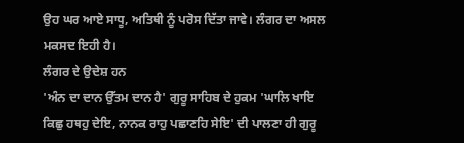ਉਹ ਘਰ ਆਏ ਸਾਧੂ, ਅਤਿਥੀ ਨੂੰ ਪਰੋਸ ਦਿੱਤਾ ਜਾਵੇ। ਲੰਗਰ ਦਾ ਅਸਲ ਮਕਸਦ ਇਹੀ ਹੈ।
ਲੰਗਰ ਦੇ ਉਦੇਸ਼ ਹਨ
'ਅੰਨ ਦਾ ਦਾਨ ਉੱਤਮ ਦਾਨ ਹੈ' ਗੁਰੂ ਸਾਹਿਬ ਦੇ ਹੁਕਮ 'ਘਾਲਿ ਖਾਇ ਕਿਛੁ ਹਥਹੁ ਦੇਇ, ਨਾਨਕ ਰਾਹੁ ਪਛਾਣਹਿ ਸੇਇ' ਦੀ ਪਾਲਣਾ ਹੀ ਗੁਰੂ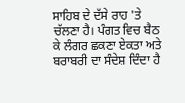ਸਾਹਿਬ ਦੇ ਦੱਸੇ ਰਾਹ 'ਤੇ ਚੱਲਣਾ ਹੈ। ਪੰਗਤ ਵਿਚ ਬੈਠ ਕੇ ਲੰਗਰ ਛਕਣਾ ਏਕਤਾ ਅਤੇ ਬਰਾਬਰੀ ਦਾ ਸੰਦੇਸ਼ ਦਿੰਦਾ ਹੈ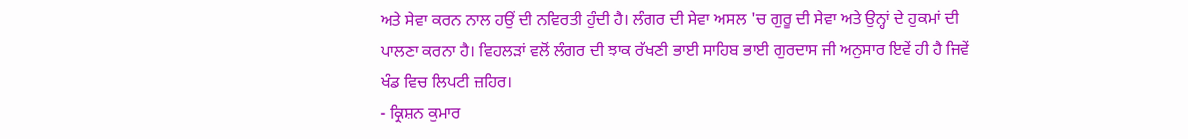ਅਤੇ ਸੇਵਾ ਕਰਨ ਨਾਲ ਹਉਂ ਦੀ ਨਵਿਰਤੀ ਹੁੰਦੀ ਹੈ। ਲੰਗਰ ਦੀ ਸੇਵਾ ਅਸਲ 'ਚ ਗੁਰੂ ਦੀ ਸੇਵਾ ਅਤੇ ਉਨ੍ਹਾਂ ਦੇ ਹੁਕਮਾਂ ਦੀ ਪਾਲਣਾ ਕਰਨਾ ਹੈ। ਵਿਹਲੜਾਂ ਵਲੋਂ ਲੰਗਰ ਦੀ ਝਾਕ ਰੱਖਣੀ ਭਾਈ ਸਾਹਿਬ ਭਾਈ ਗੁਰਦਾਸ ਜੀ ਅਨੁਸਾਰ ਇਵੇਂ ਹੀ ਹੈ ਜਿਵੇਂ ਖੰਡ ਵਿਚ ਲਿਪਟੀ ਜ਼ਹਿਰ।
- ਕ੍ਰਿਸ਼ਨ ਕੁਮਾਰ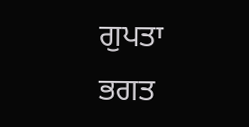ਗੁਪਤਾ
ਭਗਤ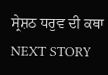ਸ੍ਰੇਸ਼ਠ ਧਰੁਵ ਦੀ ਕਥਾ
NEXT STORY